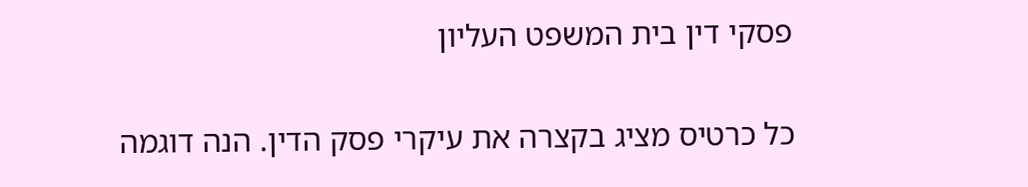פסקי דין בית המשפט העליון

כל כרטיס מציג בקצרה את עיקרי פסק הדין. הנה דוגמה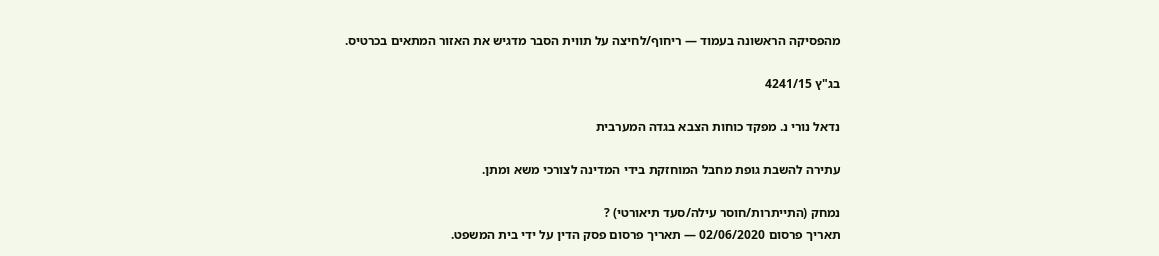מהפסיקה הראשונה בעמוד — ריחוף/לחיצה על תווית הסבר מדגיש את האזור המתאים בכרטיס.

בג"ץ 4241/15

נדאל נורי נ. מפקד כוחות הצבא בגדה המערבית

עתירה להשבת גופת מחבל המוחזקת בידי המדינה לצורכי משא ומתן.

נמחק (התייתרות/חוסר עילה/סעד תיאורטי) ?
תאריך פרסום 02/06/2020 — תאריך פרסום פסק הדין על ידי בית המשפט.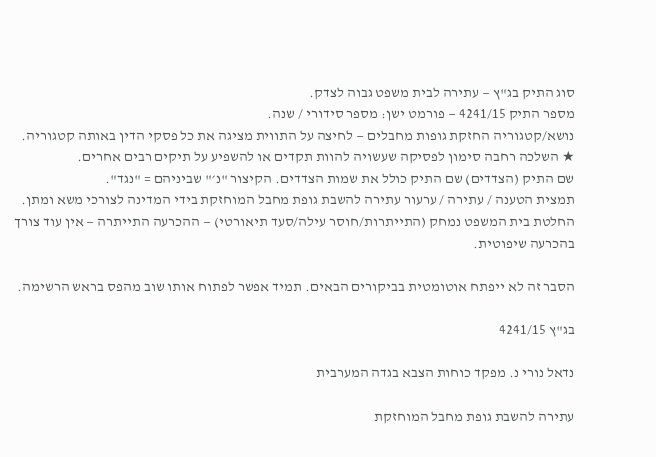סוג התיק בג"ץ — עתירה לבית משפט גבוה לצדק.
מספר התיק 4241/15 — פורמט ישן: מספר סידורי / שנה.
נושא/קטגוריה החזקת גופות מחבלים — לחיצה על התווית מציגה את כל פסקי הדין באותה קטגוריה.
★ השלכה רחבה סימון לפסיקה שעשויה להוות תקדים או להשפיע על תיקים רבים אחרים.
שם התיק (הצדדים) שם התיק כולל את שמות הצדדים. הקיצור "נ׳" שביניהם = "נגד".
תמצית הטענה / עתירה / ערעור עתירה להשבת גופת מחבל המוחזקת בידי המדינה לצורכי משא ומתן.
החלטת בית המשפט נמחק (התייתרות/חוסר עילה/סעד תיאורטי) — ההכרעה התייתרה — אין עוד צורך בהכרעה שיפוטית.

הסבר זה לא ייפתח אוטומטית בביקורים הבאים. תמיד אפשר לפתוח אותו שוב מהפס בראש הרשימה.

בג"ץ 4241/15

נדאל נורי נ. מפקד כוחות הצבא בגדה המערבית

עתירה להשבת גופת מחבל המוחזקת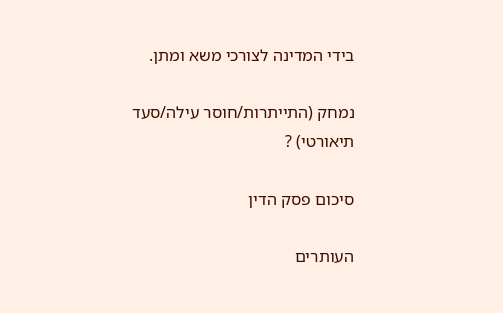בידי המדינה לצורכי משא ומתן.

נמחק (התייתרות/חוסר עילה/סעד תיאורטי) ?

סיכום פסק הדין

העותרים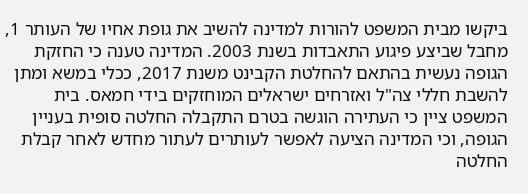ביקשו מבית המשפט להורות למדינה להשיב את גופת אחיו של העותר 1, מחבל שביצע פיגוע התאבדות בשנת 2003. המדינה טענה כי החזקת הגופה נעשית בהתאם להחלטת הקבינט משנת 2017, ככלי במשא ומתן להשבת חללי צה"ל ואזרחים ישראלים המוחזקים בידי חמאס. בית המשפט ציין כי העתירה הוגשה בטרם התקבלה החלטה סופית בעניין הגופה, וכי המדינה הציעה לאפשר לעותרים לעתור מחדש לאחר קבלת החלטה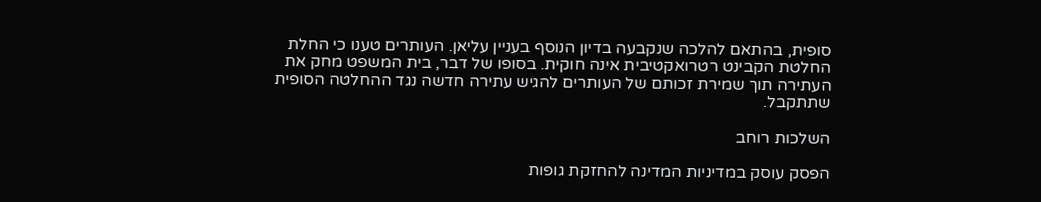סופית, בהתאם להלכה שנקבעה בדיון הנוסף בעניין עליאן. העותרים טענו כי החלת החלטת הקבינט רטרואקטיבית אינה חוקית. בסופו של דבר, בית המשפט מחק את העתירה תוך שמירת זכותם של העותרים להגיש עתירה חדשה נגד ההחלטה הסופית שתתקבל.

השלכות רוחב

הפסק עוסק במדיניות המדינה להחזקת גופות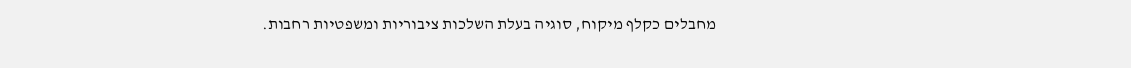מחבלים כקלף מיקוח, סוגיה בעלת השלכות ציבוריות ומשפטיות רחבות.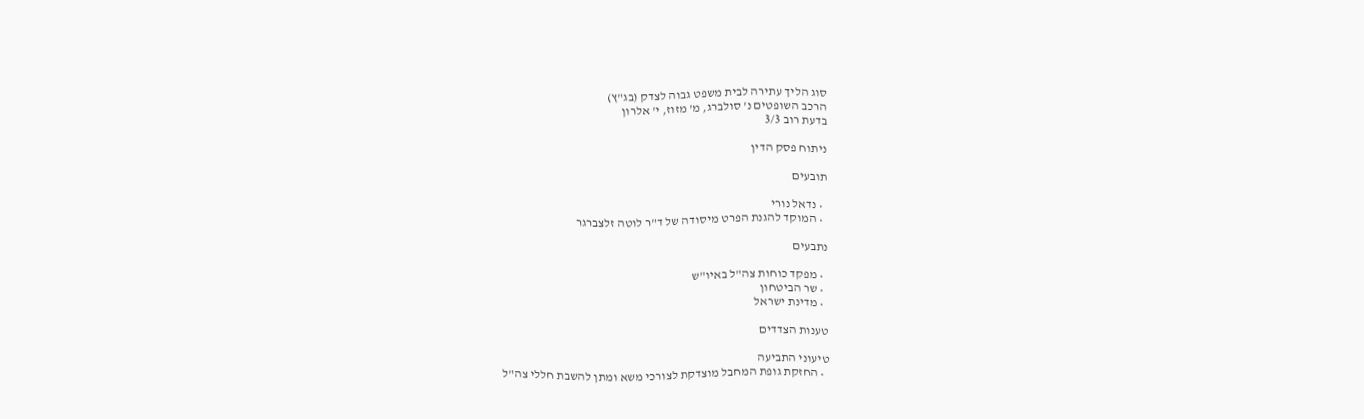סוג הליך עתירה לבית משפט גבוה לצדק (בג"ץ)
הרכב השופטים נ' סולברג, מ' מזוז, י' אלרון
בדעת רוב 3/3

ניתוח פסק הדין

תובעים

  • נדאל נורי
  • המוקד להגנת הפרט מיסודה של ד"ר לוטה זלצברגר

נתבעים

  • מפקד כוחות צה"ל באיו"ש
  • שר הביטחון
  • מדינת ישראל

טענות הצדדים

טיעוני התביעה
  • החזקת גופת המחבל מוצדקת לצורכי משא ומתן להשבת חללי צה"ל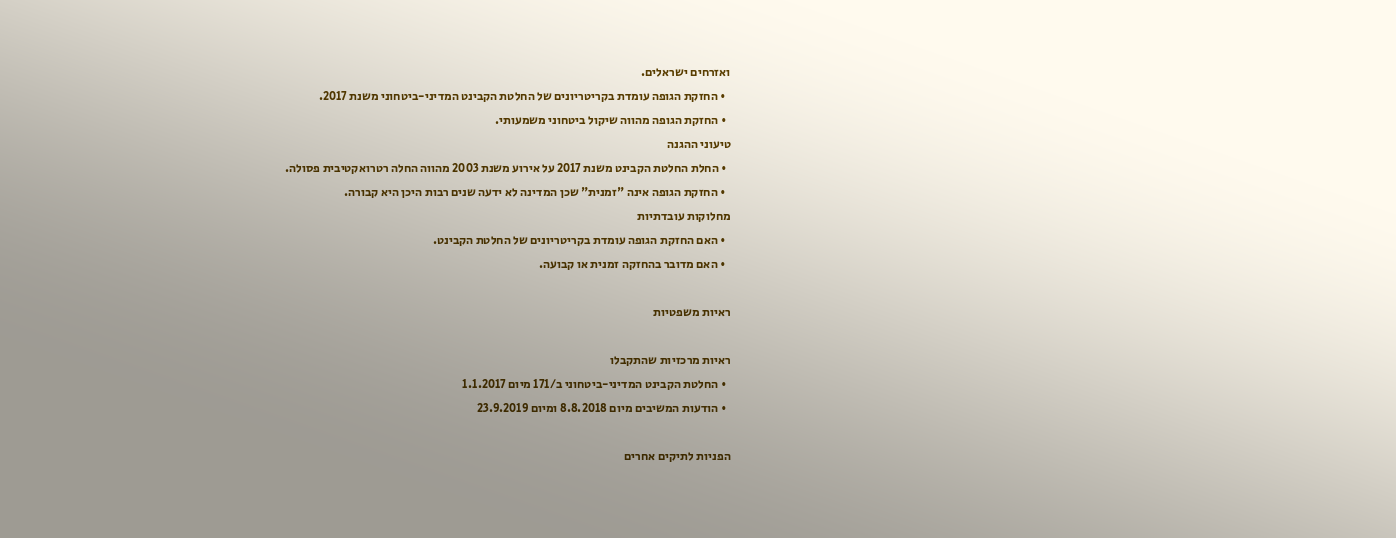ואזרחים ישראלים.
  • החזקת הגופה עומדת בקריטריונים של החלטת הקבינט המדיני-ביטחוני משנת 2017.
  • החזקת הגופה מהווה שיקול ביטחוני משמעותי.
טיעוני ההגנה
  • החלת החלטת הקבינט משנת 2017 על אירוע משנת 2003 מהווה החלה רטרואקטיבית פסולה.
  • החזקת הגופה אינה "זמנית" שכן המדינה לא ידעה שנים רבות היכן היא קבורה.
מחלוקות עובדתיות
  • האם החזקת הגופה עומדת בקריטריונים של החלטת הקבינט.
  • האם מדובר בהחזקה זמנית או קבועה.

ראיות משפטיות

ראיות מרכזיות שהתקבלו
  • החלטת הקבינט המדיני-ביטחוני ב/171 מיום 1.1.2017
  • הודעות המשיבים מיום 8.8.2018 ומיום 23.9.2019

הפניות לתיקים אחרים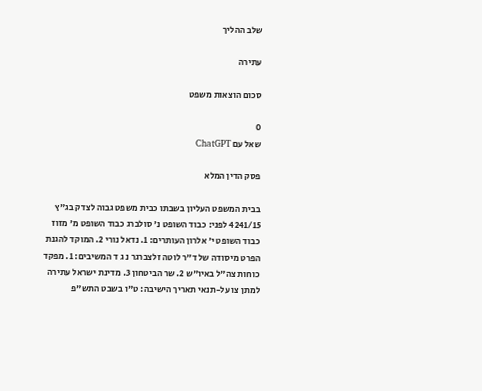שלב ההליך

עתירה

סכום הוצאות משפט

0
שאל עם ChatGPT

פסק הדין המלא

בבית המשפט העליון בשבתו כבית משפט גבוה לצדק בג"ץ 4241/15 לפני: כבוד השופט נ' סולברג כבוד השופט מ' מזוז כבוד השופט י' אלרון העותרים: 1. נדאל נורי 2. המוקד להגנת הפרט מיסודה של ד"ר לוטה זלצברגר נ ג ד המשיבים: 1. מפקד כוחות צה"ל באיו"ש 2. שר הביטחון 3. מדינת ישראל עתירה למתן צו על-תנאי תאריך הישיבה: ט"ו בשבט התש"פ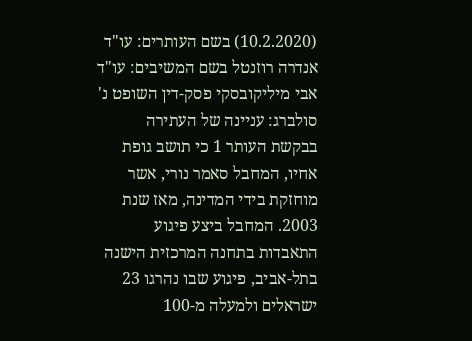(10.2.2020) בשם העותרים: עו"ד אנדרה רוזנטל בשם המשיבים: עו"ד אבי מיליקובסקי פסק-דין השופט נ' סולברג: עניינה של העתירה בבקשת העותר 1 כי תושב גופת אחיו, המחבל סאמר נורי, אשר מוחזקת בידי המדינה, מאז שנת 2003. המחבל ביצע פיגוע התאבדות בתחנה המרכזית הישנה בתל-אביב, פיגוע שבו נהרגו 23 ישראלים ולמעלה מ-100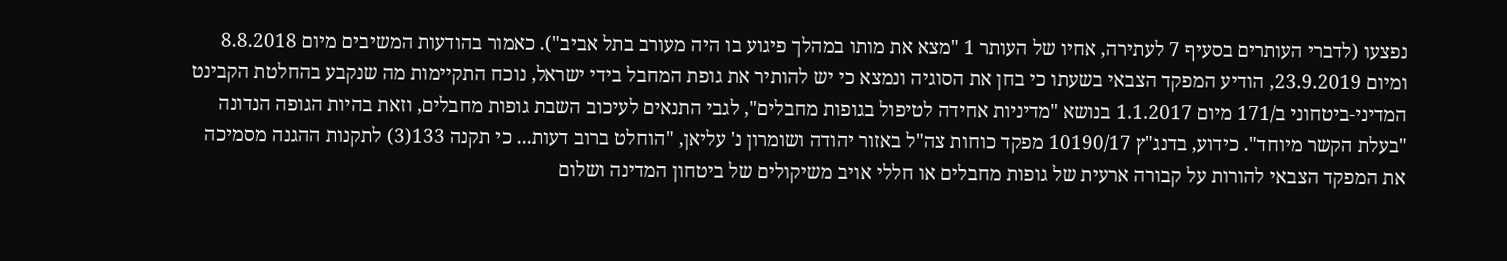נפצעו (לדברי העותרים בסעיף 7 לעתירה, אחיו של העותר 1 "מצא את מותו במהלך פיגוע בו היה מעורב בתל אביב"). כאמור בהודעות המשיבים מיום 8.8.2018 ומיום 23.9.2019, הודיע המפקד הצבאי בשעתו כי בחן את הסוגיה ונמצא כי יש להותיר את גופת המחבל בידי ישראל, נוכח התקיימות מה שנקבע בהחלטת הקבינט המדיני-ביטחוני ב/171 מיום 1.1.2017 בנושא "מדיניות אחידה לטיפול בגופות מחבלים", לגבי התנאים לעיכוב השבת גופות מחבלים, וזאת בהיות הגופה הנדונה "בעלת הקשר מיוחד". כידוע, בדנג"ץ 10190/17 מפקד כוחות צה"ל באזור יהודה ושומרון נ' עליאן, "הוחלט ברוב דעות... כי תקנה 133(3) לתקנות ההגנה מסמיכה את המפקד הצבאי להורות על קבורה ארעית של גופות מחבלים או חללי אויב משיקולים של ביטחון המדינה ושלום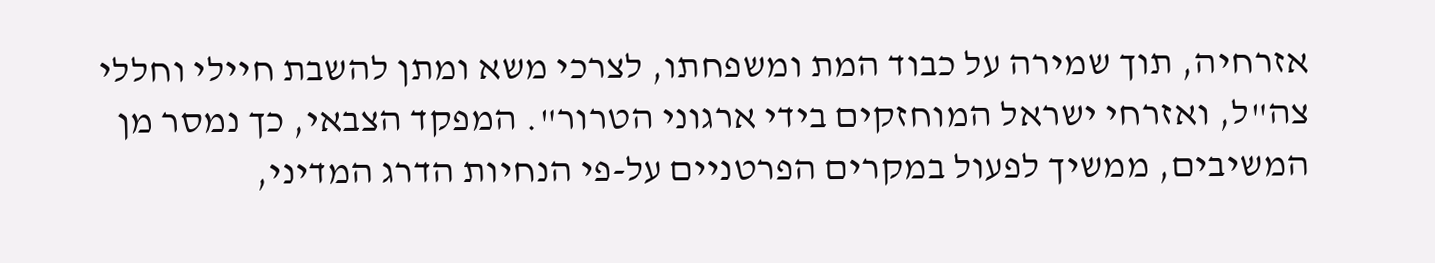אזרחיה, תוך שמירה על כבוד המת ומשפחתו, לצרכי משא ומתן להשבת חיילי וחללי צה"ל, ואזרחי ישראל המוחזקים בידי ארגוני הטרור". המפקד הצבאי, כך נמסר מן המשיבים, ממשיך לפעול במקרים הפרטניים על-פי הנחיות הדרג המדיני,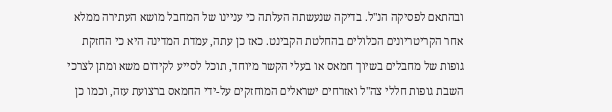ובהתאם לפסיקה הנ"ל. בדיקה שנעשתה העלתה כי עניינו של המחבל מושא העתירה ממלא אחר הקריטריונים הכלולים בהחלטת הקבינט. כאז כן עתה, עמדת המדינה היא כי החזקת גופות של מחבלים בשיוך חמאס או בעלי הקשר מיוחד, תוכל לסייע לקידום משא ומתן לצרכי השבת גופות חללי צה"ל ואזרחים ישראלים המוחזקים על-ידי החמאס ברצועת עזה, וכמו כן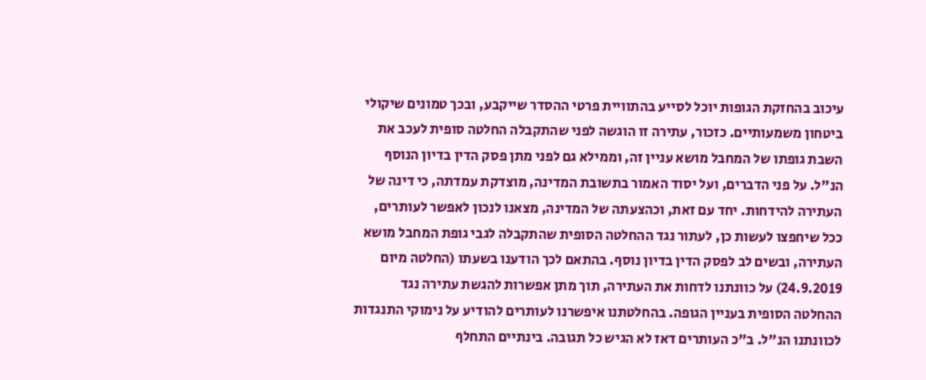עיכוב בהחזקת הגופות יוכל לסייע בהתוויית פרטי ההסדר שייקבע, ובכך טמונים שיקולי ביטחון משמעותיים. כזכור, עתירה זו הוגשה לפני שהתקבלה החלטה סופית לעכב את השבת גופתו של המחבל מושא עניין זה, וממילא גם לפני מתן פסק הדין בדיון הנוסף הנ"ל. על פני הדברים, ועל יסוד האמור בתשובת המדינה, מוצדקת עמדתה, כי דינה של העתירה להידחות. יחד עם זאת, וכהצעתה של המדינה, מצאנו לנכון לאפשר לעותרים, ככל שיחפצו לעשות כן, לעתור נגד ההחלטה הסופית שהתקבלה לגבי גופת המחבל מושא העתירה, ובשים לב לפסק הדין בדיון נוסף. בהתאם לכך הודענו בשעתו (החלטה מיום 24.9.2019) על כוונתנו לדחות את העתירה, תוך מתן אפשרות להגשת עתירה נגד ההחלטה הסופית בעניין הגופה. בהחלטתנו איפשרנו לעותרים להודיע על נימוקי התנגדות לכוונתנו הנ"ל. ב"כ העותרים דאז לא הגיש כל תגובה. בינתיים התחלף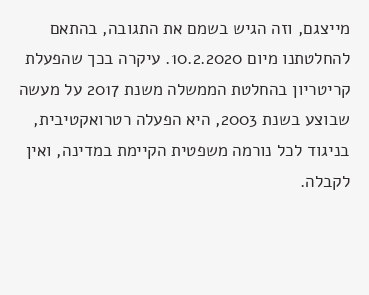מייצגם, וזה הגיש בשמם את התגובה, בהתאם להחלטתנו מיום 10.2.2020. עיקרה בכך שהפעלת קריטריון בהחלטת הממשלה משנת 2017 על מעשה שבוצע בשנת 2003, היא הפעלה רטרואקטיבית, בניגוד לכל נורמה משפטית הקיימת במדינה, ואין לקבלה.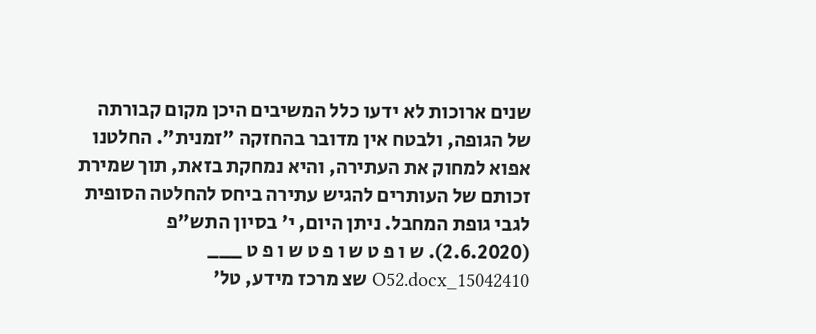שנים ארוכות לא ידעו כלל המשיבים היכן מקום קבורתה של הגופה, ולבטח אין מדובר בהחזקה "זמנית". החלטנו אפוא למחוק את העתירה, והיא נמחקת בזאת, תוך שמירת זכותם של העותרים להגיש עתירה ביחס להחלטה הסופית לגבי גופת המחבל. ניתן היום, י' בסיון התש"פ (2.6.2020). ש ו פ ט ש ו פ ט ש ו פ ט ___ 15042410_O52.docx שצ מרכז מידע, טל'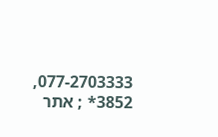077-2703333, 3852* ; אתר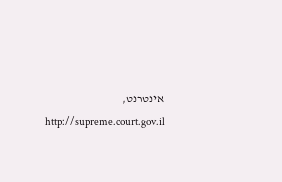אינטרנט, http://supreme.court.gov.il